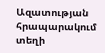Ազատության հրապարակում տեղի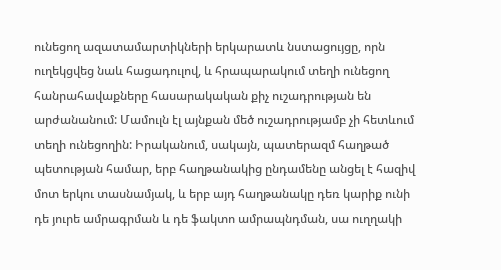ունեցող ազատամարտիկների երկարատև նստացույցը, որն ուղեկցվեց նաև հացադուլով, և հրապարակում տեղի ունեցող հանրահավաքները հասարակական քիչ ուշադրության են արժանանում: Մամուլն էլ այնքան մեծ ուշադրությամբ չի հետևում տեղի ունեցողին: Իրականում, սակայն, պատերազմ հաղթած պետության համար, երբ հաղթանակից ընդամենը անցել է հազիվ մոտ երկու տասնամյակ, և երբ այդ հաղթանակը դեռ կարիք ունի դե յուրե ամրագրման և դե ֆակտո ամրապնդման, սա ուղղակի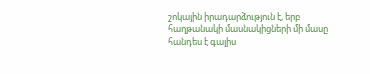շոկային իրադարձություն է, երբ հաղթանակի մասնակիցների մի մասը հանդես է գալիս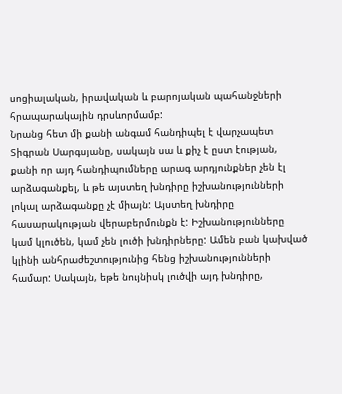սոցիալական, իրավական և բարոյական պահանջների հրապարակային դրսևորմամբ:
Նրանց հետ մի քանի անգամ հանդիպել է վարչապետ Տիգրան Սարգսյանը, սակայն սա և քիչ է ըստ էության, քանի որ այդ հանդիպումները արագ արդյունքներ չեն էլ արձագանքել, և թե այստեղ խնդիրը իշխանությունների լոկալ արձագանքը չէ միայն: Այստեղ խնդիրը հասարակության վերաբերմունքն է: Իշխանությունները կամ կլուծեն, կամ չեն լուծի խնդիրները: Ամեն բան կախված կլինի անհրաժեշտությունից հենց իշխանությունների համար: Սակայն, եթե նույնիսկ լուծվի այդ խնդիրը,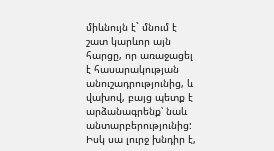միևնույն է` մնում է շատ կարևոր այն հարցը, որ առաջացել է հասարակության անուշադրությունից, և վախով, բայց պետք է արձանագրենք՝ նաև անտարբերությունից: Իսկ սա լուրջ խնդիր է,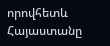որովհետև Հայաստանը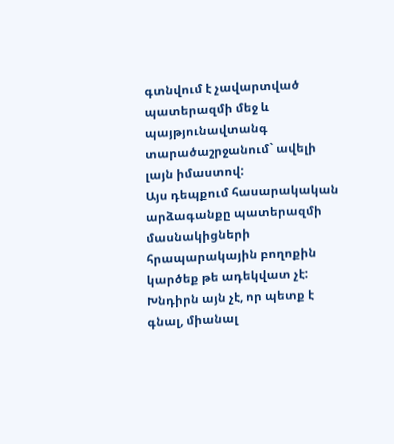գտնվում է չավարտված պատերազմի մեջ և պայթյունավտանգ տարածաշրջանում` ավելի լայն իմաստով:
Այս դեպքում հասարակական արձագանքը պատերազմի մասնակիցների հրապարակային բողոքին կարծեք թե ադեկվատ չէ: Խնդիրն այն չէ, որ պետք է գնալ, միանալ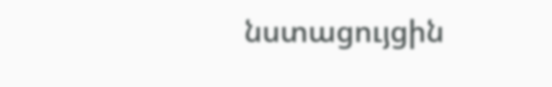նստացույցին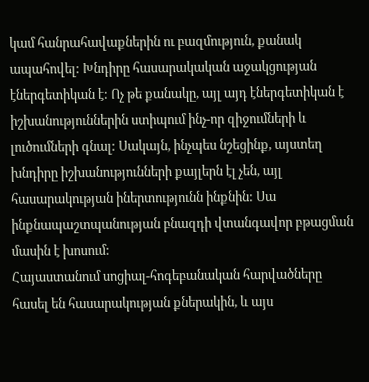կամ հանրահավաքներին ու բազմություն, քանակ ապահովել: Խնդիրը հասարակական աջակցության էներգետիկան է: Ոչ թե քանակը, այլ այդ էներգետիկան է իշխանություններին ստիպում ինչ-որ զիջումների և լուծումների գնալ: Սակայն, ինչպես նշեցինք, այստեղ խնդիրը իշխանությունների քայլերն էլ չեն, այլ հասարակության իներտությունն ինքնին: Սա ինքնապաշտպանության բնազդի վտանգավոր բթացման մասին է խոսում:
Հայաստանում սոցիալ-հոգեբանական հարվածները հասել են հասարակության քներակին, և այս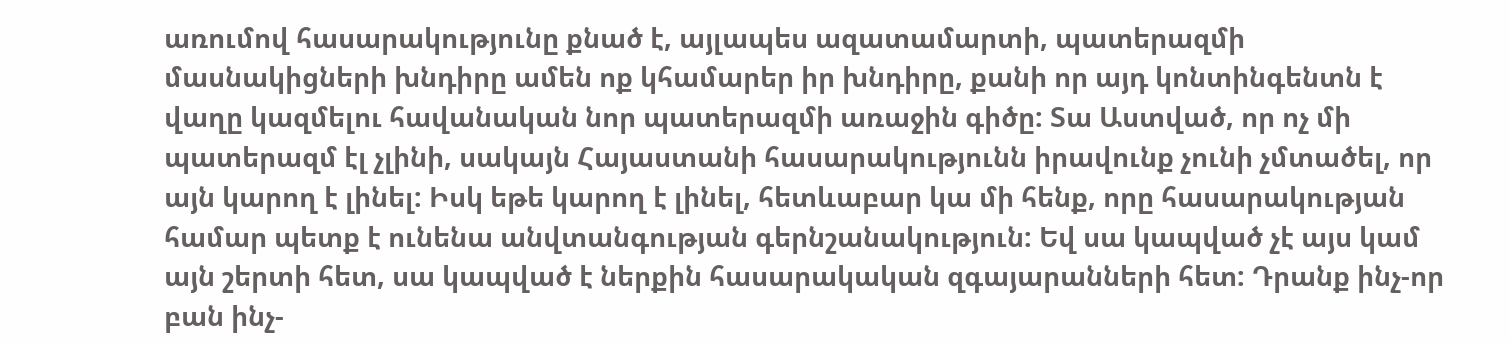առումով հասարակությունը քնած է, այլապես ազատամարտի, պատերազմի մասնակիցների խնդիրը ամեն ոք կհամարեր իր խնդիրը, քանի որ այդ կոնտինգենտն է վաղը կազմելու հավանական նոր պատերազմի առաջին գիծը: Տա Աստված, որ ոչ մի պատերազմ էլ չլինի, սակայն Հայաստանի հասարակությունն իրավունք չունի չմտածել, որ այն կարող է լինել: Իսկ եթե կարող է լինել, հետևաբար կա մի հենք, որը հասարակության համար պետք է ունենա անվտանգության գերնշանակություն: Եվ սա կապված չէ այս կամ այն շերտի հետ, սա կապված է ներքին հասարակական զգայարանների հետ: Դրանք ինչ-որ բան ինչ-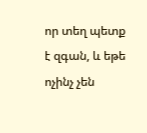որ տեղ պետք է զգան, և եթե ոչինչ չեն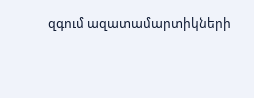զգում ազատամարտիկների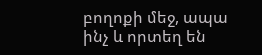բողոքի մեջ, ապա ինչ և որտեղ են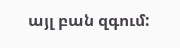այլ բան զգում: